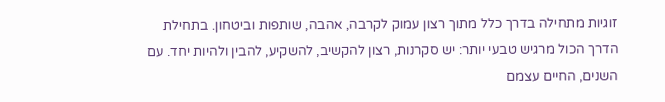זוגיות מתחילה בדרך כלל מתוך רצון עמוק לקרבה, אהבה, שותפות וביטחון. בתחילת הדרך הכול מרגיש טבעי יותר: יש סקרנות, רצון להקשיב, להשקיע, להבין ולהיות יחד. עם השנים, החיים עצמם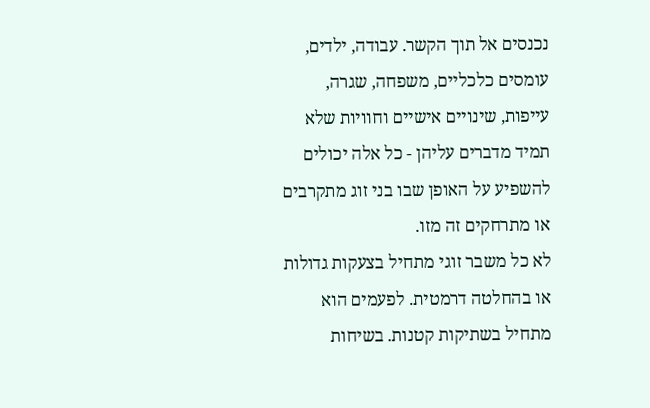נכנסים אל תוך הקשר. עבודה, ילדים, עומסים כלכליים, משפחה, שגרה, עייפות, שינויים אישיים וחוויות שלא תמיד מדברים עליהן - כל אלה יכולים להשפיע על האופן שבו בני זוג מתקרבים או מתרחקים זה מזו.
לא כל משבר זוגי מתחיל בצעקות גדולות או בהחלטה דרמטית. לפעמים הוא מתחיל בשתיקות קטנות. בשיחות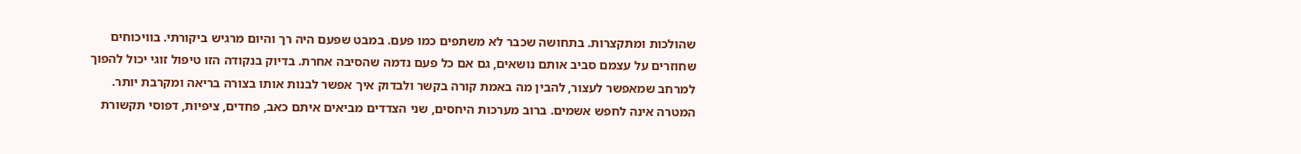שהולכות ומתקצרות. בתחושה שכבר לא משתפים כמו פעם. במבט שפעם היה רך והיום מרגיש ביקורתי. בוויכוחים שחוזרים על עצמם סביב אותם נושאים, גם אם כל פעם נדמה שהסיבה אחרת. בדיוק בנקודה הזו טיפול זוגי יכול להפוך למרחב שמאפשר לעצור, להבין מה באמת קורה בקשר ולבדוק איך אפשר לבנות אותו בצורה בריאה ומקרבת יותר.
המטרה אינה לחפש אשמים. ברוב מערכות היחסים, שני הצדדים מביאים איתם כאב, פחדים, ציפיות, דפוסי תקשורת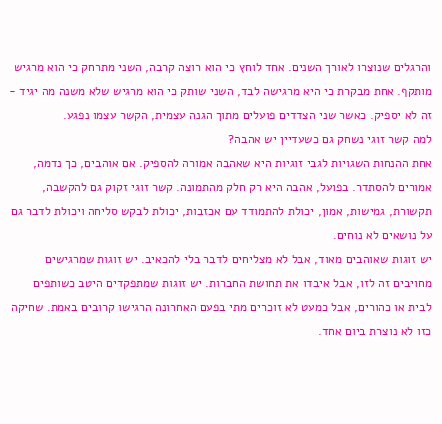והרגלים שנוצרו לאורך השנים. אחד לוחץ כי הוא רוצה קרבה, השני מתרחק כי הוא מרגיש מותקף. אחת מבקרת כי היא מרגישה לבד, השני שותק כי הוא מרגיש שלא משנה מה יגיד - זה לא יספיק. כאשר שני הצדדים פועלים מתוך הגנה עצמית, הקשר עצמו נפגע.
למה קשר זוגי נשחק גם כשעדיין יש אהבה?
אחת ההנחות השגויות לגבי זוגיות היא שאהבה אמורה להספיק. אם אוהבים, כך נדמה, אמורים להסתדר. בפועל, אהבה היא רק חלק מהתמונה. קשר זוגי זקוק גם להקשבה, תקשורת, גמישות, אמון, יכולת להתמודד עם אכזבות, יכולת לבקש סליחה ויכולת לדבר גם על נושאים לא נוחים.
יש זוגות שאוהבים מאוד, אבל לא מצליחים לדבר בלי להכאיב. יש זוגות שמרגישים מחויבים זה לזו, אבל איבדו את תחושת החברות. יש זוגות שמתפקדים היטב כשותפים לבית או כהורים, אבל כמעט לא זוכרים מתי בפעם האחרונה הרגישו קרובים באמת. שחיקה כזו לא נוצרת ביום אחד.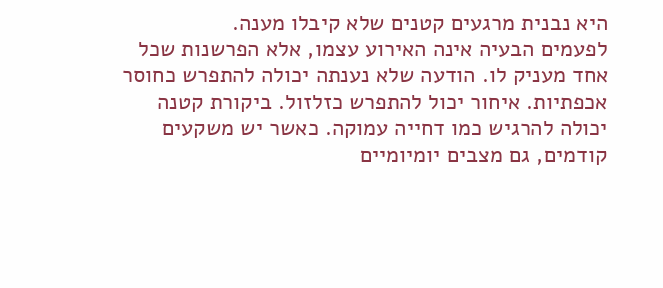היא נבנית מרגעים קטנים שלא קיבלו מענה.
לפעמים הבעיה אינה האירוע עצמו, אלא הפרשנות שכל אחד מעניק לו. הודעה שלא נענתה יכולה להתפרש כחוסר אכפתיות. איחור יכול להתפרש כזלזול. ביקורת קטנה יכולה להרגיש כמו דחייה עמוקה. כאשר יש משקעים קודמים, גם מצבים יומיומיים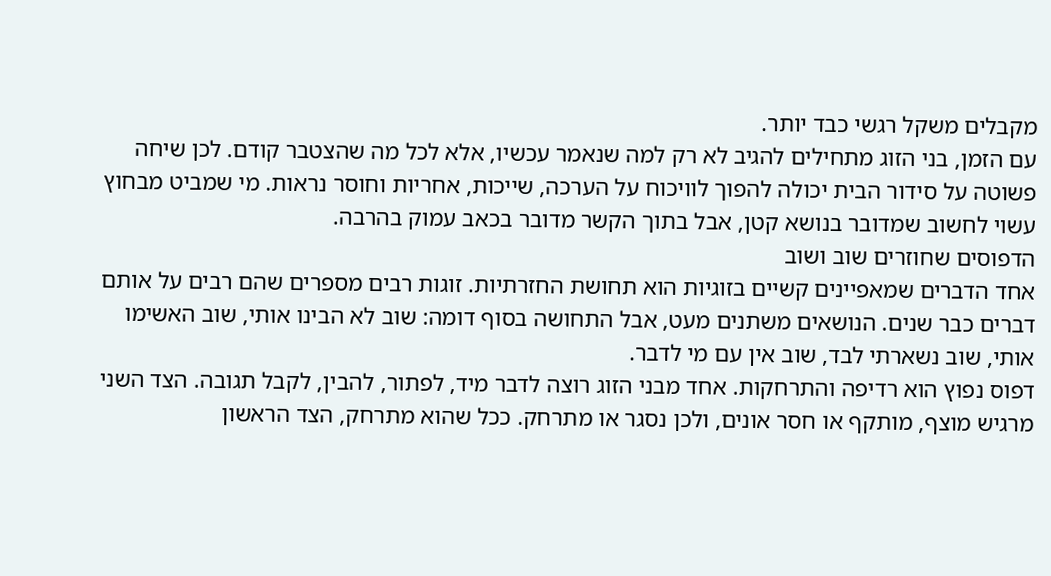מקבלים משקל רגשי כבד יותר.
עם הזמן, בני הזוג מתחילים להגיב לא רק למה שנאמר עכשיו, אלא לכל מה שהצטבר קודם. לכן שיחה פשוטה על סידור הבית יכולה להפוך לוויכוח על הערכה, שייכות, אחריות וחוסר נראות. מי שמביט מבחוץ עשוי לחשוב שמדובר בנושא קטן, אבל בתוך הקשר מדובר בכאב עמוק בהרבה.
הדפוסים שחוזרים שוב ושוב
אחד הדברים שמאפיינים קשיים בזוגיות הוא תחושת החזרתיות. זוגות רבים מספרים שהם רבים על אותם דברים כבר שנים. הנושאים משתנים מעט, אבל התחושה בסוף דומה: שוב לא הבינו אותי, שוב האשימו אותי, שוב נשארתי לבד, שוב אין עם מי לדבר.
דפוס נפוץ הוא רדיפה והתרחקות. אחד מבני הזוג רוצה לדבר מיד, לפתור, להבין, לקבל תגובה. הצד השני מרגיש מוצף, מותקף או חסר אונים, ולכן נסגר או מתרחק. ככל שהוא מתרחק, הצד הראשון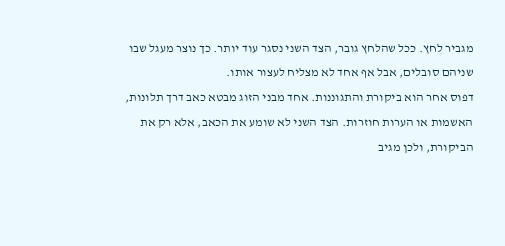מגביר לחץ. ככל שהלחץ גובר, הצד השני נסגר עוד יותר. כך נוצר מעגל שבו שניהם סובלים, אבל אף אחד לא מצליח לעצור אותו.
דפוס אחר הוא ביקורת והתגוננות. אחד מבני הזוג מבטא כאב דרך תלונות, האשמות או הערות חוזרות. הצד השני לא שומע את הכאב, אלא רק את הביקורת, ולכן מגיב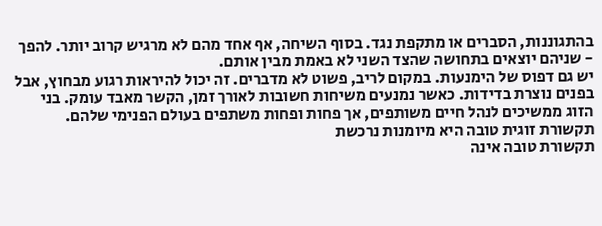בהתגוננות, הסברים או מתקפת נגד. בסוף השיחה, אף אחד מהם לא מרגיש קרוב יותר. להפך - שניהם יוצאים בתחושה שהצד השני לא באמת מבין אותם.
יש גם דפוס של הימנעות. במקום לריב, פשוט לא מדברים. זה יכול להיראות רגוע מבחוץ, אבל בפנים נוצרת בדידות. כאשר נמנעים משיחות חשובות לאורך זמן, הקשר מאבד עומק. בני הזוג ממשיכים לנהל חיים משותפים, אך פחות ופחות משתפים בעולם הפנימי שלהם.
תקשורת זוגית טובה היא מיומנות נרכשת
תקשורת טובה אינה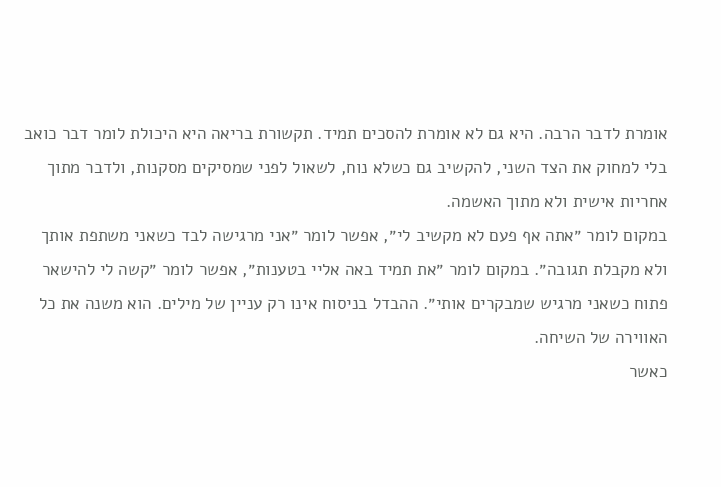אומרת לדבר הרבה. היא גם לא אומרת להסכים תמיד. תקשורת בריאה היא היכולת לומר דבר כואב בלי למחוק את הצד השני, להקשיב גם כשלא נוח, לשאול לפני שמסיקים מסקנות, ולדבר מתוך אחריות אישית ולא מתוך האשמה.
במקום לומר ״אתה אף פעם לא מקשיב לי״, אפשר לומר ״אני מרגישה לבד כשאני משתפת אותך ולא מקבלת תגובה״. במקום לומר ״את תמיד באה אליי בטענות״, אפשר לומר ״קשה לי להישאר פתוח כשאני מרגיש שמבקרים אותי״. ההבדל בניסוח אינו רק עניין של מילים. הוא משנה את כל האווירה של השיחה.
כאשר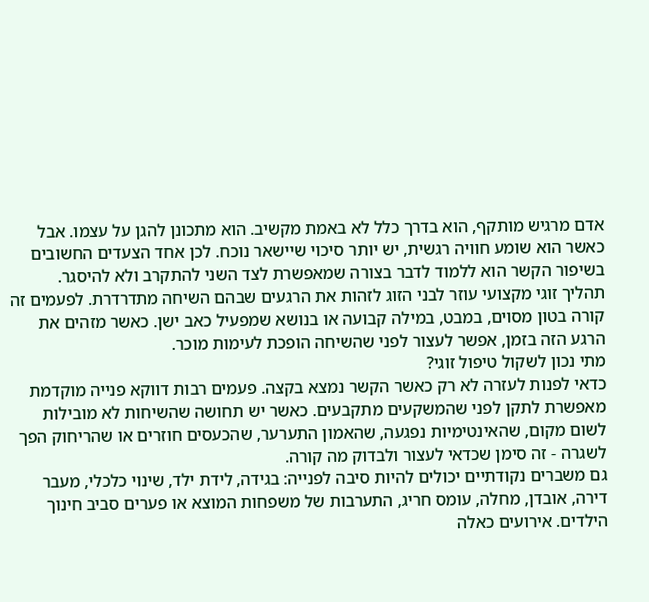אדם מרגיש מותקף, הוא בדרך כלל לא באמת מקשיב. הוא מתכונן להגן על עצמו. אבל כאשר הוא שומע חוויה רגשית, יש יותר סיכוי שיישאר נוכח. לכן אחד הצעדים החשובים בשיפור הקשר הוא ללמוד לדבר בצורה שמאפשרת לצד השני להתקרב ולא להיסגר.
תהליך זוגי מקצועי עוזר לבני הזוג לזהות את הרגעים שבהם השיחה מתדרדרת. לפעמים זה קורה בטון מסוים, במבט, במילה קבועה או בנושא שמפעיל כאב ישן. כאשר מזהים את הרגע הזה בזמן, אפשר לעצור לפני שהשיחה הופכת לעימות מוכר.
מתי נכון לשקול טיפול זוגי?
כדאי לפנות לעזרה לא רק כאשר הקשר נמצא בקצה. פעמים רבות דווקא פנייה מוקדמת מאפשרת לתקן לפני שהמשקעים מתקבעים. כאשר יש תחושה שהשיחות לא מובילות לשום מקום, שהאינטימיות נפגעה, שהאמון התערער, שהכעסים חוזרים או שהריחוק הפך לשגרה - זה סימן שכדאי לעצור ולבדוק מה קורה.
גם משברים נקודתיים יכולים להיות סיבה לפנייה: בגידה, לידת ילד, שינוי כלכלי, מעבר דירה, אובדן, מחלה, עומס חריג, התערבות של משפחות המוצא או פערים סביב חינוך הילדים. אירועים כאלה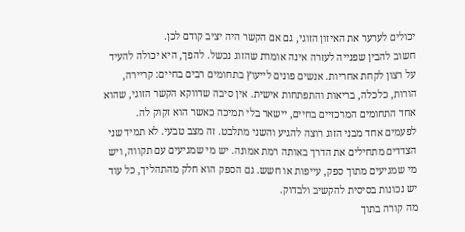יכולים לערער את האיזון הזוגי, גם אם הקשר היה יציב קודם לכן.
חשוב להבין שפנייה לעזרה אינה אומרת שהזוג נכשל. להפך, היא יכולה להעיד על רצון לקחת אחריות. אנשים פונים לייעוץ בתחומים רבים בחיים: קריירה, הורות, כלכלה, בריאות והתפתחות אישית. אין סיבה שדווקא הקשר הזוגי, שהוא אחד התחומים המרכזיים בחיים, יישאר בלי תמיכה כאשר הוא זקוק לה.
לפעמים אחד מבני הזוג רוצה להגיע והשני מתלבט. זה מצב טבעי. לא תמיד שני הצדדים מתחילים את הדרך באותה רמת אמונה. יש מי שמגיעים עם תקווה, ויש מי שמגיעים מתוך ספק, עייפות או חשש. גם הספק הוא חלק מהתהליך, כל עוד יש נכונות בסיסית להקשיב ולבדוק.
מה קורה בתוך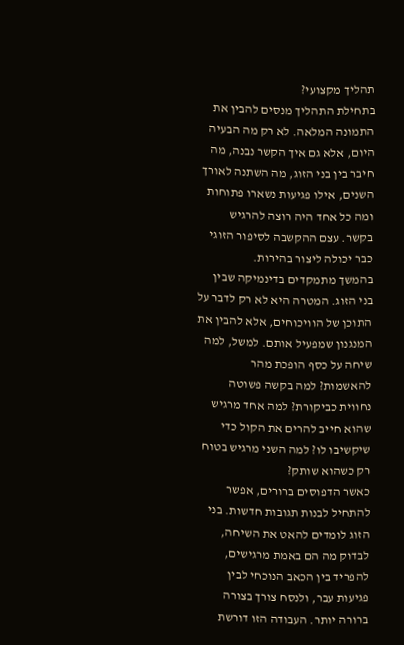תהליך מקצועי?
בתחילת התהליך מנסים להבין את התמונה המלאה. לא רק מה הבעיה היום, אלא גם איך הקשר נבנה, מה חיבר בין בני הזוג, מה השתנה לאורך השנים, אילו פגיעות נשארו פתוחות ומה כל אחד היה רוצה להרגיש בקשר. עצם ההקשבה לסיפור הזוגי כבר יכולה ליצור בהירות.
בהמשך מתמקדים בדינמיקה שבין בני הזוג. המטרה היא לא רק לדבר על התוכן של הוויכוחים, אלא להבין את המנגנון שמפעיל אותם. למשל, למה שיחה על כסף הופכת מהר להאשמות? למה בקשה פשוטה נחווית כביקורת? למה אחד מרגיש שהוא חייב להרים את הקול כדי שיקשיבו לו? למה השני מרגיש בטוח רק כשהוא שותק?
כאשר הדפוסים ברורים, אפשר להתחיל לבנות תגובות חדשות. בני הזוג לומדים להאט את השיחה, לבדוק מה הם באמת מרגישים, להפריד בין הכאב הנוכחי לבין פגיעות עבר, ולנסח צורך בצורה ברורה יותר. העבודה הזו דורשת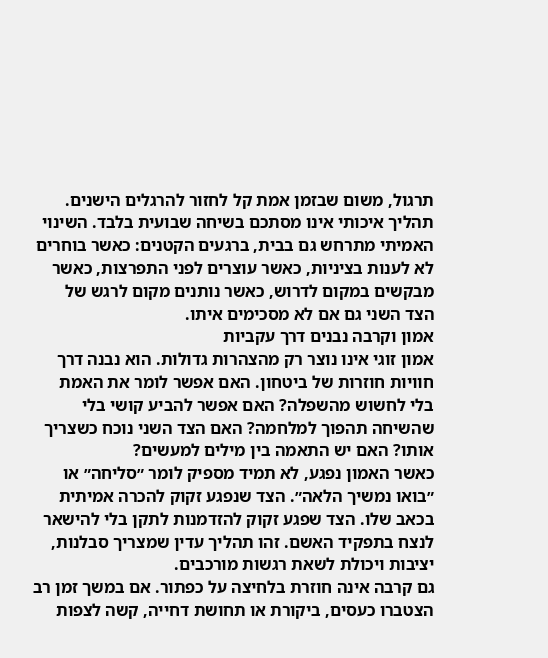תרגול, משום שבזמן אמת קל לחזור להרגלים הישנים.
תהליך איכותי אינו מסתכם בשיחה שבועית בלבד. השינוי האמיתי מתרחש גם בבית, ברגעים הקטנים: כאשר בוחרים לא לענות בציניות, כאשר עוצרים לפני התפרצות, כאשר מבקשים במקום לדרוש, כאשר נותנים מקום לרגש של הצד השני גם אם לא מסכימים איתו.
אמון וקרבה נבנים דרך עקביות
אמון זוגי אינו נוצר רק מהצהרות גדולות. הוא נבנה דרך חוויות חוזרות של ביטחון. האם אפשר לומר את האמת בלי לחשוש מהשפלה? האם אפשר להביע קושי בלי שהשיחה תהפוך למלחמה? האם הצד השני נוכח כשצריך אותו? האם יש התאמה בין מילים למעשים?
כאשר האמון נפגע, לא תמיד מספיק לומר ״סליחה״ או ״בואו נמשיך הלאה״. הצד שנפגע זקוק להכרה אמיתית בכאב שלו. הצד שפגע זקוק להזדמנות לתקן בלי להישאר לנצח בתפקיד האשם. זהו תהליך עדין שמצריך סבלנות, יציבות ויכולת לשאת רגשות מורכבים.
גם קרבה אינה חוזרת בלחיצה על כפתור. אם במשך זמן רב הצטברו כעסים, ביקורת או תחושת דחייה, קשה לצפות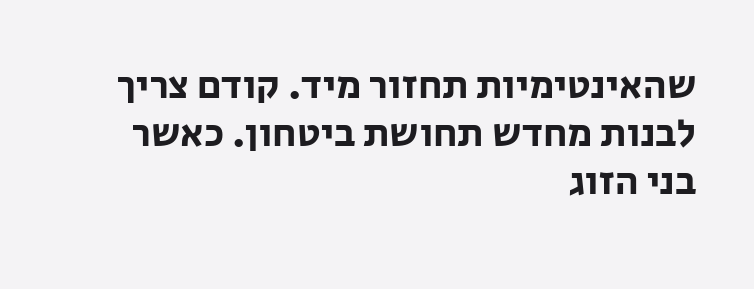שהאינטימיות תחזור מיד. קודם צריך לבנות מחדש תחושת ביטחון. כאשר בני הזוג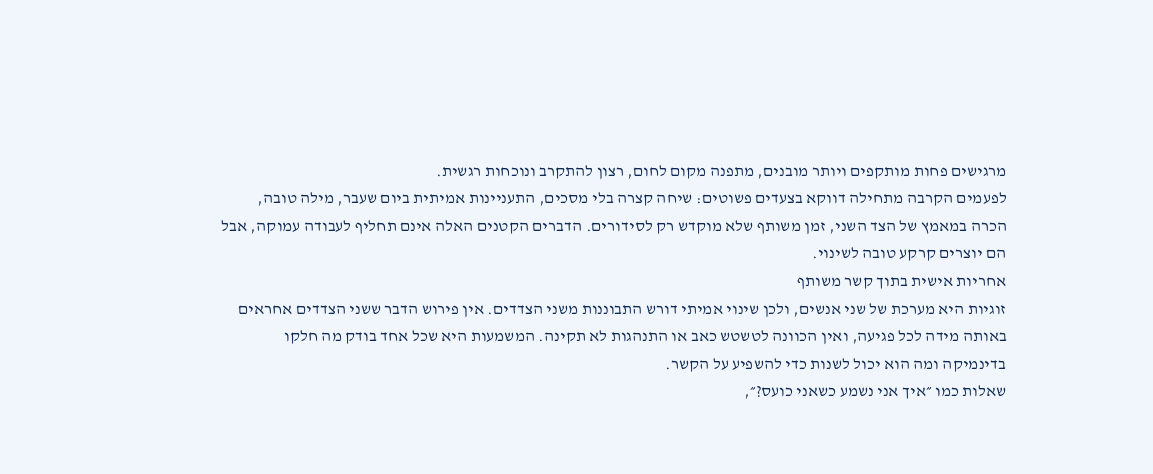מרגישים פחות מותקפים ויותר מובנים, מתפנה מקום לחום, רצון להתקרב ונוכחות רגשית.
לפעמים הקרבה מתחילה דווקא בצעדים פשוטים: שיחה קצרה בלי מסכים, התעניינות אמיתית ביום שעבר, מילה טובה, הכרה במאמץ של הצד השני, זמן משותף שלא מוקדש רק לסידורים. הדברים הקטנים האלה אינם תחליף לעבודה עמוקה, אבל הם יוצרים קרקע טובה לשינוי.
אחריות אישית בתוך קשר משותף
זוגיות היא מערכת של שני אנשים, ולכן שינוי אמיתי דורש התבוננות משני הצדדים. אין פירוש הדבר ששני הצדדים אחראים באותה מידה לכל פגיעה, ואין הכוונה לטשטש כאב או התנהגות לא תקינה. המשמעות היא שכל אחד בודק מה חלקו בדינמיקה ומה הוא יכול לשנות כדי להשפיע על הקשר.
שאלות כמו ״איך אני נשמע כשאני כועס?״,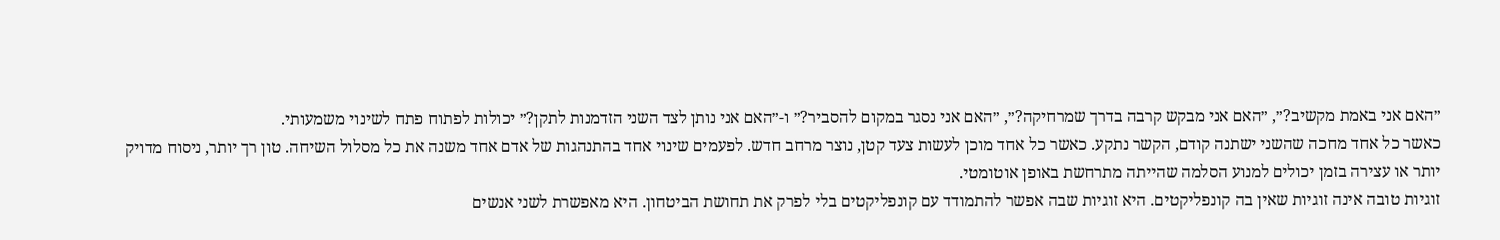״האם אני באמת מקשיב?״, ״האם אני מבקש קרבה בדרך שמרחיקה?״, ״האם אני נסגר במקום להסביר?״ ו-״האם אני נותן לצד השני הזדמנות לתקן?״ יכולות לפתוח פתח לשינוי משמעותי.
כאשר כל אחד מחכה שהשני ישתנה קודם, הקשר נתקע. כאשר כל אחד מוכן לעשות צעד קטן, נוצר מרחב חדש. לפעמים שינוי אחד בהתנהגות של אדם אחד משנה את כל מסלול השיחה. טון רך יותר, ניסוח מדויק יותר או עצירה בזמן יכולים למנוע הסלמה שהייתה מתרחשת באופן אוטומטי.
זוגיות טובה אינה זוגיות שאין בה קונפליקטים. היא זוגיות שבה אפשר להתמודד עם קונפליקטים בלי לפרק את תחושת הביטחון. היא מאפשרת לשני אנשים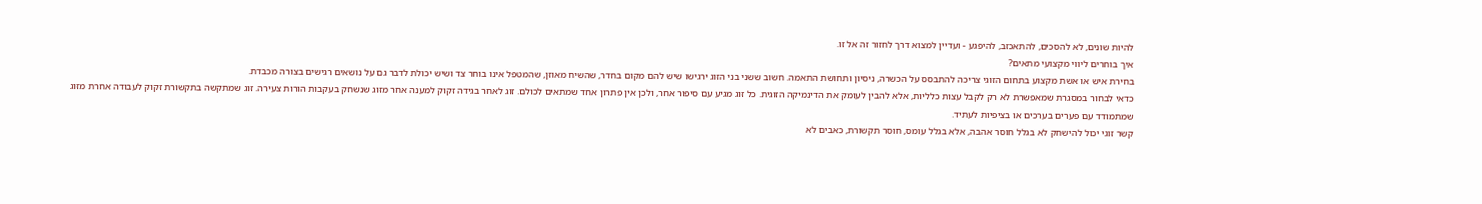להיות שונים, לא להסכים, להתאכזב, להיפגע - ועדיין למצוא דרך לחזור זה אל זו.
איך בוחרים ליווי מקצועי מתאים?
בחירת איש או אשת מקצוע בתחום הזוגי צריכה להתבסס על הכשרה, ניסיון ותחושת התאמה. חשוב ששני בני הזוג ירגישו שיש להם מקום בחדר, שהשיח מאוזן, שהמטפל אינו בוחר צד ושיש יכולת לדבר גם על נושאים רגישים בצורה מכבדת.
כדאי לבחור במסגרת שמאפשרת לא רק לקבל עצות כלליות, אלא להבין לעומק את הדינמיקה הזוגית. כל זוג מגיע עם סיפור אחר, ולכן אין פתרון אחד שמתאים לכולם. זוג לאחר בגידה זקוק למענה אחר מזוג שנשחק בעקבות הורות צעירה. זוג שמתקשה בתקשורת זקוק לעבודה אחרת מזוג שמתמודד עם פערים בערכים או בציפיות לעתיד.
קשר זוגי יכול להישחק לא בגלל חוסר אהבה, אלא בגלל עומס, חוסר תקשורת, כאבים לא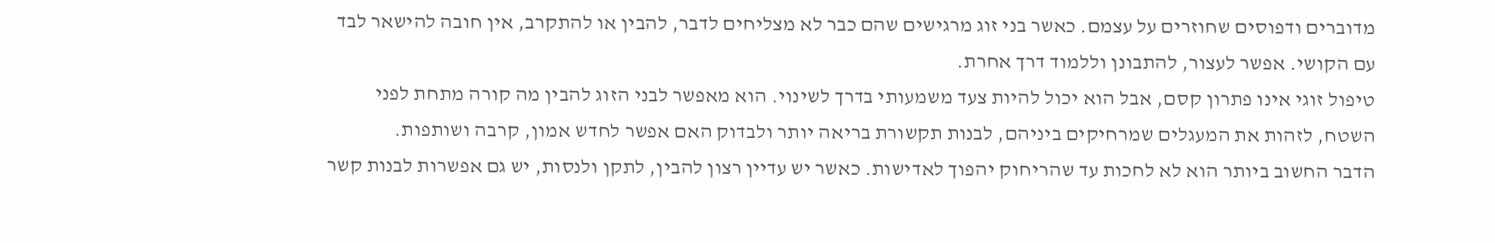מדוברים ודפוסים שחוזרים על עצמם. כאשר בני זוג מרגישים שהם כבר לא מצליחים לדבר, להבין או להתקרב, אין חובה להישאר לבד עם הקושי. אפשר לעצור, להתבונן וללמוד דרך אחרת.
טיפול זוגי אינו פתרון קסם, אבל הוא יכול להיות צעד משמעותי בדרך לשינוי. הוא מאפשר לבני הזוג להבין מה קורה מתחת לפני השטח, לזהות את המעגלים שמרחיקים ביניהם, לבנות תקשורת בריאה יותר ולבדוק האם אפשר לחדש אמון, קרבה ושותפות.
הדבר החשוב ביותר הוא לא לחכות עד שהריחוק יהפוך לאדישות. כאשר יש עדיין רצון להבין, לתקן ולנסות, יש גם אפשרות לבנות קשר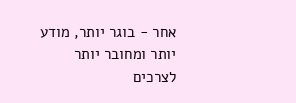אחר - בוגר יותר, מודע יותר ומחובר יותר לצרכים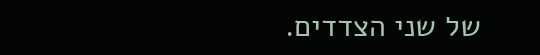של שני הצדדים.